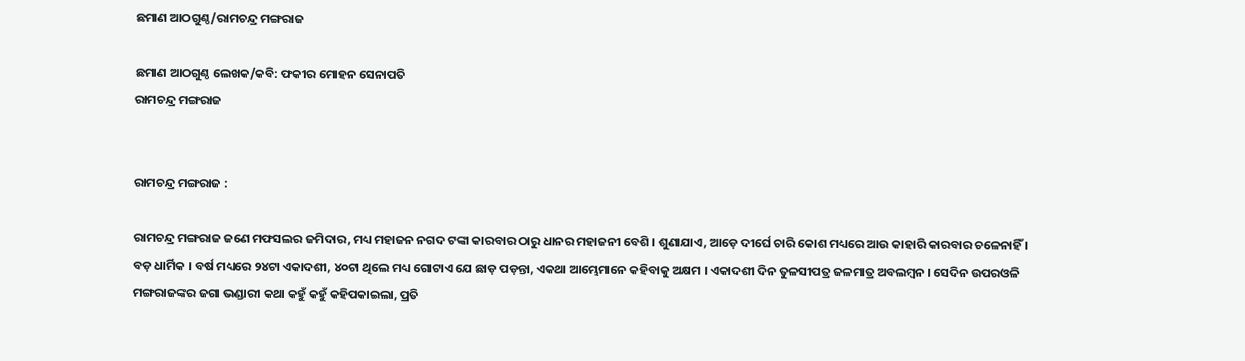ଛମାଣ ଆଠଗୁଣ୍ଠ/ରାମଚନ୍ଦ୍ର ମଙ୍ଗରାଜ

ଛମାଣ ଆଠଗୁଣ୍ଠ ଲେଖକ/କବି: ଫକୀର ମୋହନ ସେନାପତି
ରାମଚନ୍ଦ୍ର ମଙ୍ଗରାଜ


ରାମଚନ୍ଦ୍ର ମଙ୍ଗରାଜ :

ରାମଚନ୍ଦ୍ର ମଙ୍ଗରାଜ ଜଣେ ମଫସଲର ଜମିଦାର, ମଧ୍ୟ ମହାଜନ ନଗଦ ଟଙ୍କା କାରବାର ଠାରୁ ଧାନର ମହାଜନୀ ବେଶି । ଶୁଣାଯାଏ, ଆଡ଼େ ଦୀର୍ଘେ ଚାରି କୋଶ ମଧ୍ୟରେ ଆଉ କାହାରି କାରବାର ଚଳେନାହିଁ । ବଡ଼ ଧାର୍ମିକ । ବର୍ଷ ମଧ୍ୟରେ ୨୪ଟା ଏକାଦଶୀ, ୪୦ଟା ଥିଲେ ମଧ୍ୟ ଗୋଟାଏ ଯେ ଛାଡ଼ ପଡ଼ନ୍ତା, ଏକଥା ଆମ୍ଭେମାନେ କହିବାକୁ ଅକ୍ଷମ । ଏକାଦଶୀ ଦିନ ତୁଳସୀପତ୍ର ଜଳମାତ୍ର ଅବଲମ୍ବନ । ସେଦିନ ଉପରଓଳି ମଙ୍ଗରାଜଙ୍କର ଜଗା ଭଣ୍ଡାରୀ କଥା କହୁଁ କହୁଁ କହିପକାଇଲା, ପ୍ରତି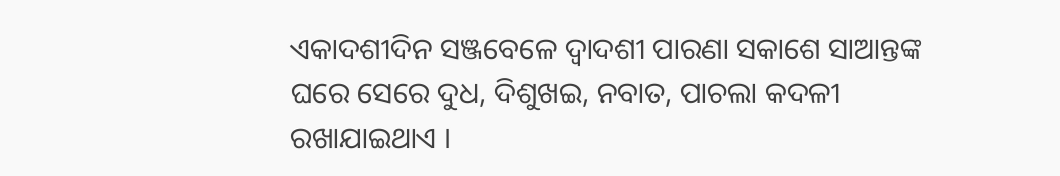ଏକାଦଶୀଦିନ ସଞ୍ଜବେଳେ ଦ୍ୱାଦଶୀ ପାରଣା ସକାଶେ ସାଆନ୍ତଙ୍କ ଘରେ ସେରେ ଦୁଧ, ଦିଶୁଖଇ, ନବାତ, ପାଚଲା କଦଳୀ ରଖାଯାଇଥାଏ ।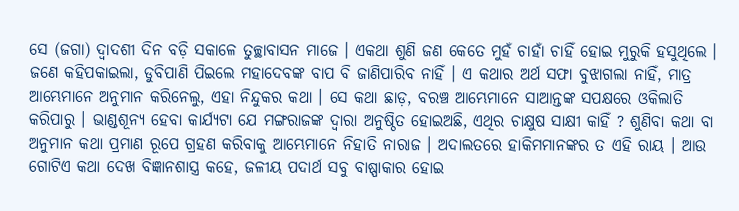ସେ (ଜଗା) ଦ୍ୱାଦଶୀ ଦିନ ବଡ଼ି ସକାଳେ ତୁଚ୍ଛାବାସନ ମାଜେ । ଏକଥା ଶୁଣି ଜଣ କେତେ ମୁହଁ ଚାହାଁ ଚାହିଁ ହୋଇ ମୁରୁକି ହସୁଥିଲେ । ଜଣେ କହିପକାଇଲା, ଡୁବିପାଣି ପିଇଲେ ମହାଦେବଙ୍କ ବାପ ବି ଜାଣିପାରିବ ନାହିଁ । ଏ କଥାର ଅର୍ଥ ସଫା ବୁଝାଗଲା ନାହିଁ, ମାତ୍ର ଆମ୍ଭେମାନେ ଅନୁମାନ କରିନେଲୁ, ଏହା ନିନ୍ଦୁକର କଥା । ସେ କଥା ଛାଡ଼, ବରଞ୍ଚ ଆମ୍ଭେମାନେ ସାଆନ୍ତଙ୍କ ସପକ୍ଷରେ ଓକିଲାତି କରିପାରୁ । ଭାଣ୍ଡଶୂନ୍ୟ ହେବା କାର୍ଯ୍ୟଟା ଯେ ମଙ୍ଗରାଜଙ୍କ ଦ୍ୱାରା ଅନୁଷ୍ଠିତ ହୋଇଅଛି, ଏଥିର ଚାକ୍ଷୁଷ ସାକ୍ଷୀ କାହିଁ ? ଶୁଣିବା କଥା ବା ଅନୁମାନ କଥା ପ୍ରମାଣ ରୂପେ ଗ୍ରହଣ କରିବାକୁ ଆମ୍ଭେମାନେ ନିହାତି ନାରାଜ । ଅଦାଲତରେ ହାକିମମାନଙ୍କର ତ ଏହି ରାୟ । ଆଉ ଗୋଟିଏ କଥା ଦେଖ ବିଜ୍ଞାନଶାସ୍ତ୍ର କହେ, ଜଳୀୟ ପଦାର୍ଥ ସବୁ ବାଷ୍ପାକାର ହୋଇ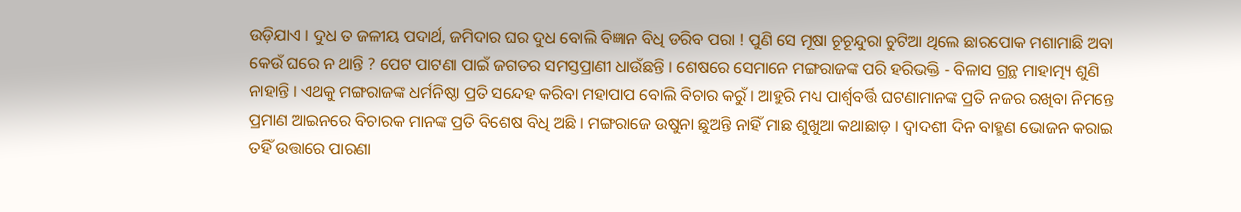ଉଡ଼ିଯାଏ । ଦୁଧ ତ ଜଳୀୟ ପଦାର୍ଥ, ଜମିଦାର ଘର ଦୁଧ ବୋଲି ବିଜ୍ଞାନ ବିଧି ଡରିବ ପରା ! ପୁଣି ସେ ମୂଷା ଚୂଚୂନ୍ଦୁରା ଚୁଟିଆ ଥିଲେ ଛାରପୋକ ମଶାମାଛି ଅବା କେଉଁ ଘରେ ନ ଥାନ୍ତି ? ପେଟ ପାଟଣା ପାଇଁ ଜଗତର ସମସ୍ତପ୍ରାଣୀ ଧାଉଁଛନ୍ତି । ଶେଷରେ ସେମାନେ ମଙ୍ଗରାଜଙ୍କ ପରି ହରିଭକ୍ତି - ବିଳାସ ଗ୍ରନ୍ଥ ମାହାତ୍ମ୍ୟ ଶୁଣି ନାହାନ୍ତି । ଏଥକୁ ମଙ୍ଗରାଜଙ୍କ ଧର୍ମନିଷ୍ଠା ପ୍ରତି ସନ୍ଦେହ କରିବା ମହାପାପ ବୋଲି ବିଚାର କରୁଁ । ଆହୁରି ମଧ୍ୟ ପାର୍ଶ୍ୱବର୍ତ୍ତି ଘଟଣାମାନଙ୍କ ପ୍ରତି ନଜର ରଖିବା ନିମନ୍ତେ ପ୍ରମାଣ ଆଇନରେ ବିଚାରକ ମାନଙ୍କ ପ୍ରତି ବିଶେଷ ବିଧି ଅଛି । ମଙ୍ଗରାଜେ ଉଷୁନା ଛୁଅନ୍ତି ନାହିଁ ମାଛ ଶୁଖୁଆ କଥାଛାଡ଼ । ଦ୍ୱାଦଶୀ ଦିନ ବାହ୍ମଣ ଭୋଜନ କରାଇ ତହିଁ ଉତ୍ତାରେ ପାରଣା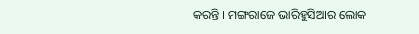କରନ୍ତି । ମଙ୍ଗରାଜେ ଭାରିହୁସିଆର ଲୋକ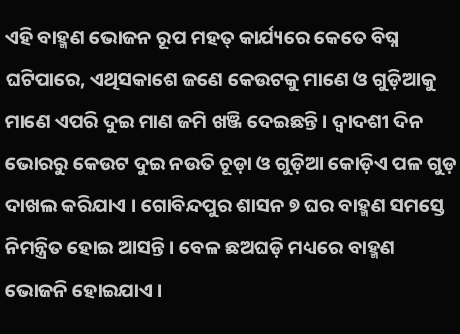ଏହି ବାହ୍ମଣ ଭୋଜନ ରୂପ ମହତ୍ କାର୍ଯ୍ୟରେ କେତେ ବିଘ୍ନ ଘଟିପାରେ, ଏଥିସକାଶେ ଜଣେ କେଉଟକୁ ମାଣେ ଓ ଗୁଡ଼ିଆକୁ ମାଣେ ଏପରି ଦୁଇ ମାଣ ଜମି ଖଞ୍ଜି ଦେଇଛନ୍ତି । ଦ୍ୱାଦଶୀ ଦିନ ଭୋରରୁ କେଉଟ ଦୁଇ ନଉତି ଚୂଡ଼ା ଓ ଗୁଡ଼ିଆ କୋଡ଼ିଏ ପଳ ଗୁଡ଼ ଦାଖଲ କରିଯାଏ । ଗୋବିନ୍ଦପୁର ଶାସନ ୭ ଘର ବାହ୍ମଣ ସମସ୍ତେ ନିମନ୍ତ୍ରିତ ହୋଇ ଆସନ୍ତି । ବେଳ ଛଅଘଡ଼ି ମଧ୍ୟରେ ବାହ୍ମଣ ଭୋଜନି ହୋଇଯାଏ ।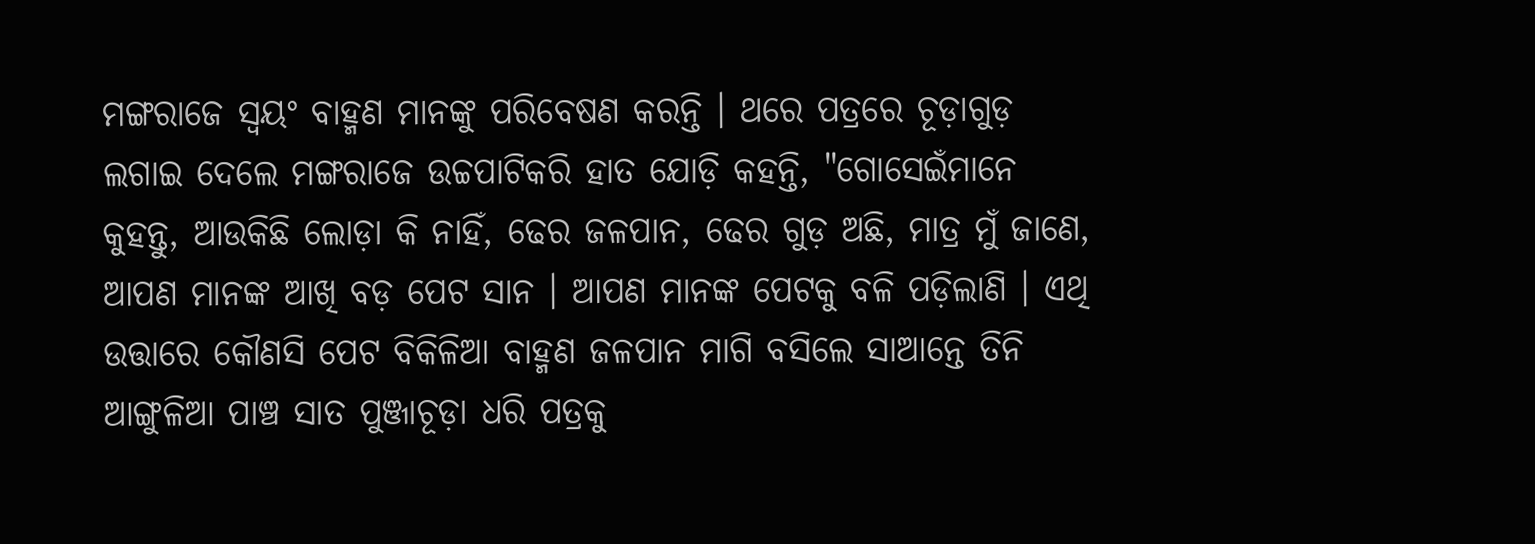ମଙ୍ଗରାଜେ ସ୍ୱୟଂ ବାହ୍ମଣ ମାନଙ୍କୁ ପରିବେଷଣ କରନ୍ତି । ଥରେ ପତ୍ରରେ ଚୂଡ଼ାଗୁଡ଼ ଲଗାଇ ଦେଲେ ମଙ୍ଗରାଜେ ଉଚ୍ଚପାଟିକରି ହାତ ଯୋଡ଼ି କହନ୍ତି, "ଗୋସେଇଁମାନେ କୁହନ୍ତୁ, ଆଉକିଛି ଲୋଡ଼ା କି ନାହିଁ, ଢେର ଜଳପାନ, ଢେର ଗୁଡ଼ ଅଛି, ମାତ୍ର ମୁଁ ଜାଣେ, ଆପଣ ମାନଙ୍କ ଆଖି ବଡ଼ ପେଟ ସାନ । ଆପଣ ମାନଙ୍କ ପେଟକୁ ବଳି ପଡ଼ିଲାଣି । ଏଥି ଉତ୍ତାରେ କୌଣସି ପେଟ ବିକିଳିଆ ବାହ୍ମଣ ଜଳପାନ ମାଗି ବସିଲେ ସାଆନ୍ତେ ତିନି ଆଙ୍ଗୁଳିଆ ପାଞ୍ଚ ସାତ ପୁଞ୍ଜାଚୂଡ଼ା ଧରି ପତ୍ରକୁ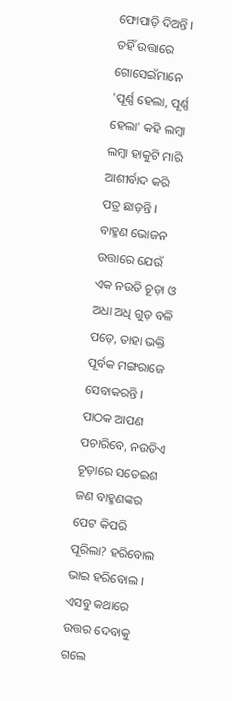ଫୋପାଡ଼ି ଦିଅନ୍ତି । ତହିଁ ଉତ୍ତାରେ ଗୋସେଇଁମାନେ 'ପୂର୍ଣ୍ଣ ହେଲା, ପୂର୍ଣ୍ଣ ହେଲା' କହି ଲମ୍ବା ଲମ୍ବା ହାକୁଟି ମାରି ଆଶୀର୍ବାଦ କରି ପତ୍ର ଛାଡ଼ନ୍ତି । ବାହ୍ମଣ ଭୋଜନ ଉତ୍ତାରେ ଯେଉଁ ଏକ ନଉତି ଚୂଡ଼ା ଓ ଅଧା ଅଧି ଗୁଡ଼ ବଳି ପଡ଼େ, ତାହା ଭକ୍ତି ପୂର୍ବକ ମଙ୍ଗରାଜେ ସେବାକରନ୍ତି । ପାଠକ ଆପଣ ପଚାରିବେ, ନଉତିଏ ଚୂଡ଼ାରେ ସତେଇଶ ଜଣ ବାହ୍ମଣଙ୍କର ପେଟ କିପରି ପୂରିଲା? ହରିବୋଲ ଭାଇ ହରିବୋଲ । ଏସବୁ କଥାରେ ଉତ୍ତର ଦେବାକୁ ଗଲେ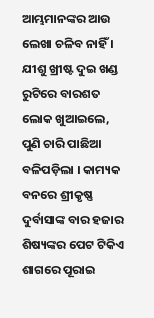ଆମ୍ଭମାନଙ୍କର ଆଉ ଲେଖା ଚଳିବ ନାହିଁ । ଯୀଶୁ ଖ୍ରୀଷ୍ଟ ଦୁଇ ଖଣ୍ଡ ରୁଟିରେ ବାରଶତ ଲୋକ ଖୁଆଇଲେ, ପୁଣି ଚାରି ପାଛିଆ ବଳିପଡ଼ିଲା । କାମ୍ୟକ ବନରେ ଶ୍ରୀକୃଷ୍ଣ ଦୁର୍ବାସାଙ୍କ ବାର ହଜାର ଶିଷ୍ୟଙ୍କର ପେଟ ଟିକିଏ ଶାଗରେ ପୂରାଇ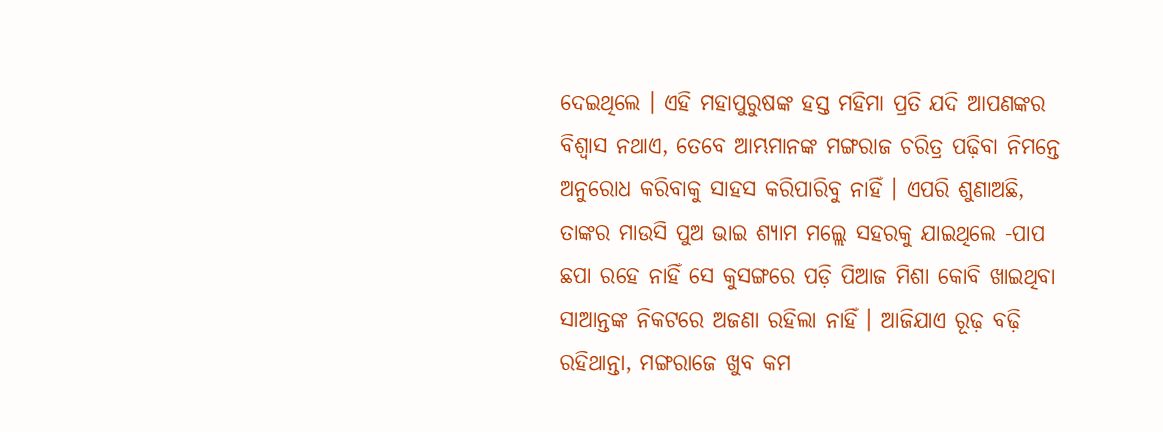ଦେଇଥିଲେ । ଏହି ମହାପୁରୁଷଙ୍କ ହସ୍ତ ମହିମା ପ୍ରତି ଯଦି ଆପଣଙ୍କର ବିଶ୍ୱାସ ନଥାଏ, ତେବେ ଆମ୍ଭମାନଙ୍କ ମଙ୍ଗରାଜ ଚରିତ୍ର ପଢ଼ିବା ନିମନ୍ତେ ଅନୁରୋଧ କରିବାକୁ ସାହସ କରିପାରିବୁ ନାହିଁ । ଏପରି ଶୁଣାଅଛି, ତାଙ୍କର ମାଉସି ପୁଅ ଭାଇ ଶ୍ୟାମ ମଲ୍ଲେ ସହରକୁ ଯାଇଥିଲେ -ପାପ ଛପା ରହେ ନାହିଁ ସେ କୁସଙ୍ଗରେ ପଡ଼ି ପିଆଜ ମିଶା କୋବି ଖାଇଥିବା ସାଆନ୍ତଙ୍କ ନିକଟରେ ଅଜଣା ରହିଲା ନାହିଁ । ଆଜିଯାଏ ରୂଢ଼ ବଢ଼ି ରହିଥାନ୍ତା, ମଙ୍ଗରାଜେ ଖୁବ କମ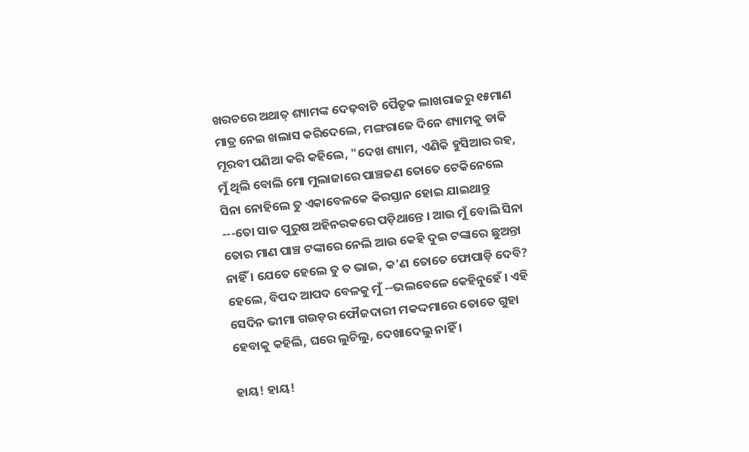ଖରଚରେ ଅଥାତ୍ ଶ୍ୟାମଙ୍କ ଦେଢ଼ବାଟି ପୈତୃକ ଲାଖରାଜରୁ ୧୫ମାଣ ମାତ୍ର ନେଇ ଖଲାସ କରିଦେଲେ, ମଙ୍ଗରାଜେ ଦିନେ ଶ୍ୟାମକୁ ଡାକି ମୂରବୀ ପଣିଆ କରି କହିଲେ, "ଦେଖ ଶ୍ୟାମ, ଏଣିକି ହୁସିଆର ରହ, ମୁଁ ଥିଲି ବୋଲି ମୋ ମୁଲାଜାରେ ପାଞ୍ଚଜଣ ତୋତେ ଟେକିନେଲେ ସିନା ନୋହିଲେ ତୁ ଏକାବେଳକେ କିରସ୍ତାନ ହୋଇ ଯାଇଥାନ୍ତୁ ---ତୋ ସାତ ପୁରୁଷ ଅହିନରକରେ ପଡ଼ିଥାନ୍ତେ । ଆଉ ମୁଁ ବୋଲି ସିନା ତୋର ମାଣ ପାଞ୍ଚ ଟଙ୍କାରେ ନେଲି ଆଉ କେହି ଦୁଇ ଟଙ୍କାରେ ଛୁଅନ୍ତା ନାହିଁ । ଯେତେ ହେଲେ ତୁ ତ ଭାଇ, କ'ଣ ତୋତେ ଫୋପାଡ଼ି ଦେବି? ହେଲେ, ବିପଦ ଆପଦ ବେଳକୁ ମୁଁ --ଭଲବେଳେ କେହିନୁହେଁ । ଏହି ସେଦିନ ଭୀମା ଗଉଡ଼ର ଫୌଜଦାରୀ ମକଦ୍ଦମାରେ ତୋତେ ଗୁହା ହେବାକୁ କହିଲି, ଘରେ ଲୁଚିଲୁ, ଦେଖାଦେଲୁ ନାହିଁ ।

ହାୟ! ହାୟ!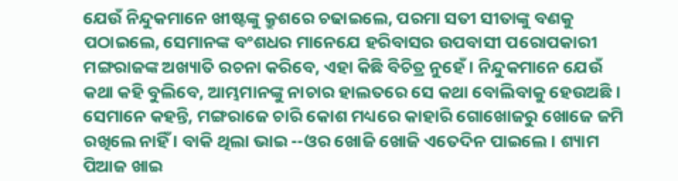ଯେଉଁ ନିନ୍ଦୁକମାନେ ଖୀଷ୍ଟଙ୍କୁ କ୍ରୁଶରେ ଚଢାଇଲେ, ପରମା ସତୀ ସୀତାଙ୍କୁ ବଣକୁ ପଠାଇଲେ, ସେମାନଙ୍କ ବଂଶଧର ମାନେଯେ ହରିବାସର ଉପବାସୀ ପରୋପକାରୀ ମଙ୍ଗରାଜଙ୍କ ଅଖ୍ୟାତି ରଚନା କରିବେ, ଏହା କିଛି ବିଚିତ୍ର ନୁହେଁ । ନିନ୍ଦୁକମାନେ ଯେଉଁ କଥା କହି ବୁଲିବେ, ଆମ୍ଭମାନଙ୍କୁ ନାଚାର ହାଲତରେ ସେ କଥା ବୋଲିବାକୁ ହେଉଅଛି । ସେମାନେ କହନ୍ତି, ମଙ୍ଗରାଜେ ଚାରି କୋଶ ମଧ୍ୟରେ କାହାରି ଗୋଖୋଜରୁ ଖୋଜେ ଜମି ରଖିଲେ ନାହିଁ । ବାକି ଥିଲା ଭାଇ --ଓର ଖୋଜି ଖୋଜି ଏତେଦିନ ପାଇଲେ । ଶ୍ୟାମ ପିଆଜ ଖାଇ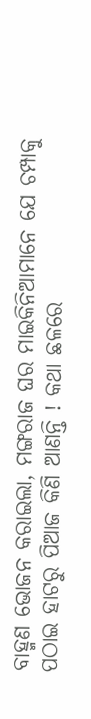ବାହ୍ମଣ ଭୋଜନ କରାଇଲା, ମଙ୍ଗରାଜ ଘର ମାଇକିନିଆମାନେ ଯେ ଚମ୍ପାକୁ ପଠାଇ ହାଟରୁ ପିଆଜ କିଣି ଆଣନ୍ତି ! କଥା ଛଳରେ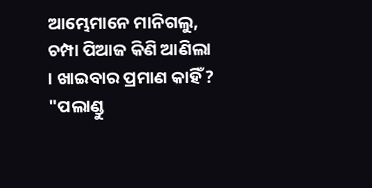ଆମ୍ଭେମାନେ ମାନିଗଲୁ, ଚମ୍ପା ପିଆଜ କିଣି ଆଣିଲା । ଖାଇବାର ପ୍ରମାଣ କାହିଁ ? "ପଲାଣ୍ଡୁ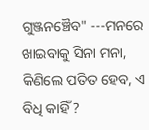ଗୁଞ୍ଜନଞ୍ଚୈବ" ---ମନରେ ଖାଇବାକୁ ସିନା ମନା, କିଣିଲେ ପତିତ ହେବ, ଏ ବିଧି କାହିଁ ?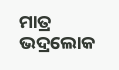ମାତ୍ର ଭଦ୍ରଲୋକ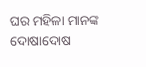ଘର ମହିଳା ମାନଙ୍କ ଦୋଷାଦୋଷ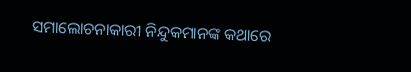ସମାଲୋଚନାକାରୀ ନିନ୍ଦୁକମାନଙ୍କ କଥାରେ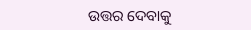ଉତ୍ତର ଦେବାକୁ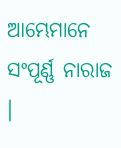ଆମ୍ଭେମାନେ ସଂପୂର୍ଣ୍ଣ ନାରାଜ ।